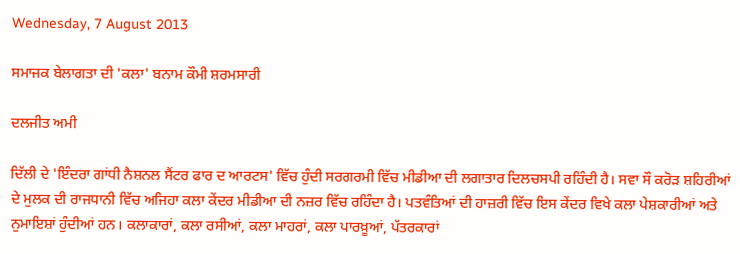Wednesday, 7 August 2013

ਸਮਾਜਕ ਬੇਲਾਗਤਾ ਦੀ 'ਕਲਾ' ਬਨਾਮ ਕੌਮੀ ਸ਼ਰਮਸਾਰੀ

ਦਲਜੀਤ ਅਮੀ

ਦਿੱਲੀ ਦੇ 'ਇੰਦਰਾ ਗਾਂਧੀ ਨੈਸ਼ਨਲ ਸੈਂਟਰ ਫਾਰ ਦ ਆਰਟਸ' ਵਿੱਚ ਹੁੰਦੀ ਸਰਗਰਮੀ ਵਿੱਚ ਮੀਡੀਆ ਦੀ ਲਗਾਤਾਰ ਦਿਲਚਸਪੀ ਰਹਿੰਦੀ ਹੈ। ਸਵਾ ਸੌ ਕਰੋੜ ਸ਼ਹਿਰੀਆਂ ਦੇ ਮੁਲਕ ਦੀ ਰਾਜਧਾਨੀ ਵਿੱਚ ਅਜਿਹਾ ਕਲਾ ਕੇਂਦਰ ਮੀਡੀਆ ਦੀ ਨਜ਼ਰ ਵਿੱਚ ਰਹਿੰਦਾ ਹੈ। ਪਤਵੰਤਿਆਂ ਦੀ ਹਾਜ਼ਰੀ ਵਿੱਚ ਇਸ ਕੇਂਦਰ ਵਿਖੇ ਕਲਾ ਪੇਸ਼ਕਾਰੀਆਂ ਅਤੇ ਨੁਮਾਇਸ਼ਾਂ ਹੁੰਦੀਆਂ ਹਨ। ਕਲਾਕਾਰਾਂ, ਕਲਾ ਰਸੀਆਂ, ਕਲਾ ਮਾਹਰਾਂ, ਕਲਾ ਪਾਰਖ਼ੂਆਂ, ਪੱਤਰਕਾਰਾਂ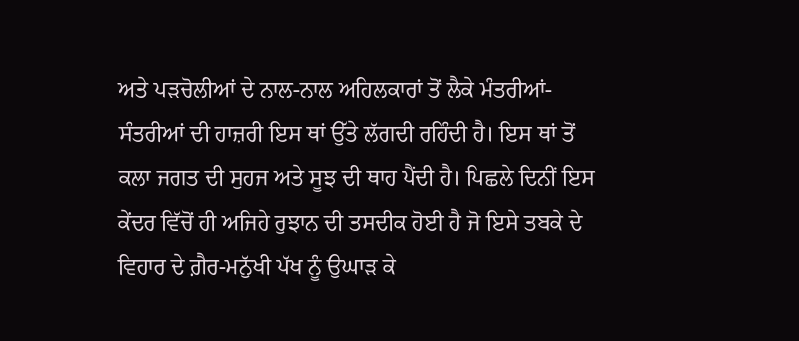ਅਤੇ ਪੜਚੋਲੀਆਂ ਦੇ ਨਾਲ-ਨਾਲ ਅਹਿਲਕਾਰਾਂ ਤੋਂ ਲੈਕੇ ਮੰਤਰੀਆਂ-ਸੰਤਰੀਆਂ ਦੀ ਹਾਜ਼ਰੀ ਇਸ ਥਾਂ ਉੱਤੇ ਲੱਗਦੀ ਰਹਿੰਦੀ ਹੈ। ਇਸ ਥਾਂ ਤੋਂ ਕਲਾ ਜਗਤ ਦੀ ਸੁਹਜ ਅਤੇ ਸੂਝ ਦੀ ਥਾਹ ਪੈਂਦੀ ਹੈ। ਪਿਛਲੇ ਦਿਨੀਂ ਇਸ ਕੇਂਦਰ ਵਿੱਚੋਂ ਹੀ ਅਜਿਹੇ ਰੁਝਾਨ ਦੀ ਤਸਦੀਕ ਹੋਈ ਹੈ ਜੋ ਇਸੇ ਤਬਕੇ ਦੇ ਵਿਹਾਰ ਦੇ ਗ਼ੈਰ-ਮਨੁੱਖੀ ਪੱਖ ਨੂੰ ਉਘਾੜ ਕੇ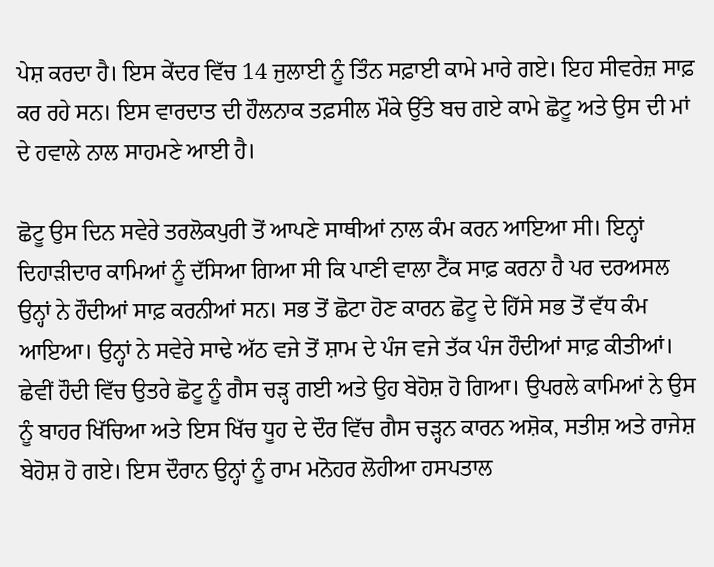ਪੇਸ਼ ਕਰਦਾ ਹੈ। ਇਸ ਕੇਂਦਰ ਵਿੱਚ 14 ਜੁਲਾਈ ਨੂੰ ਤਿੰਨ ਸਫ਼ਾਈ ਕਾਮੇ ਮਾਰੇ ਗਏ। ਇਹ ਸੀਵਰੇਜ਼ ਸਾਫ਼ ਕਰ ਰਹੇ ਸਨ। ਇਸ ਵਾਰਦਾਤ ਦੀ ਹੌਲਨਾਕ ਤਫ਼ਸੀਲ ਮੌਕੇ ਉੱਤੇ ਬਚ ਗਏ ਕਾਮੇ ਛੋਟੂ ਅਤੇ ਉਸ ਦੀ ਮਾਂ ਦੇ ਹਵਾਲੇ ਨਾਲ ਸਾਹਮਣੇ ਆਈ ਹੈ।

ਛੋਟੂ ਉਸ ਦਿਨ ਸਵੇਰੇ ਤਰਲੋਕਪੁਰੀ ਤੋਂ ਆਪਣੇ ਸਾਥੀਆਂ ਨਾਲ ਕੰਮ ਕਰਨ ਆਇਆ ਸੀ। ਇਨ੍ਹਾਂ ਦਿਹਾੜੀਦਾਰ ਕਾਮਿਆਂ ਨੂੰ ਦੱਸਿਆ ਗਿਆ ਸੀ ਕਿ ਪਾਣੀ ਵਾਲਾ ਟੈਂਕ ਸਾਫ਼ ਕਰਨਾ ਹੈ ਪਰ ਦਰਅਸਲ ਉਨ੍ਹਾਂ ਨੇ ਹੌਦੀਆਂ ਸਾਫ਼ ਕਰਨੀਆਂ ਸਨ। ਸਭ ਤੋਂ ਛੋਟਾ ਹੋਣ ਕਾਰਨ ਛੋਟੂ ਦੇ ਹਿੱਸੇ ਸਭ ਤੋਂ ਵੱਧ ਕੰਮ ਆਇਆ। ਉਨ੍ਹਾਂ ਨੇ ਸਵੇਰੇ ਸਾਢੇ ਅੱਠ ਵਜੇ ਤੋਂ ਸ਼ਾਮ ਦੇ ਪੰਜ ਵਜੇ ਤੱਕ ਪੰਜ ਹੌਦੀਆਂ ਸਾਫ਼ ਕੀਤੀਆਂ। ਛੇਵੀਂ ਹੌਦੀ ਵਿੱਚ ਉਤਰੇ ਛੋਟੂ ਨੂੰ ਗੈਸ ਚੜ੍ਹ ਗਈ ਅਤੇ ਉਹ ਬੇਹੋਸ਼ ਹੋ ਗਿਆ। ਉਪਰਲੇ ਕਾਮਿਆਂ ਨੇ ਉਸ ਨੂੰ ਬਾਹਰ ਖਿੱਚਿਆ ਅਤੇ ਇਸ ਖਿੱਚ ਧੂਹ ਦੇ ਦੌਰ ਵਿੱਚ ਗੈਸ ਚੜ੍ਹਨ ਕਾਰਨ ਅਸ਼ੋਕ, ਸਤੀਸ਼ ਅਤੇ ਰਾਜੇਸ਼ ਬੇਹੋਸ਼ ਹੋ ਗਏ। ਇਸ ਦੌਰਾਨ ਉਨ੍ਹਾਂ ਨੂੰ ਰਾਮ ਮਨੋਹਰ ਲੋਹੀਆ ਹਸਪਤਾਲ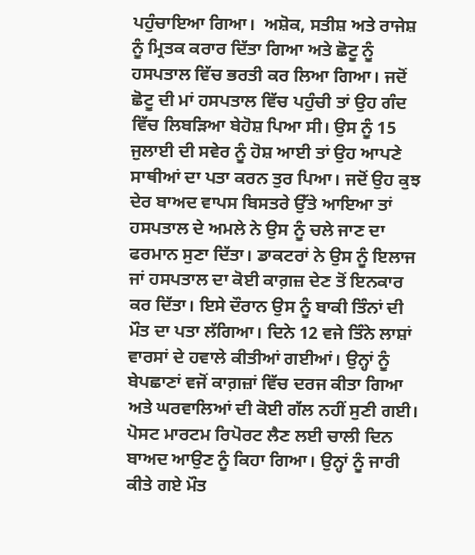ਪਹੁੰਚਾਇਆ ਗਿਆ।  ਅਸ਼ੋਕ, ਸਤੀਸ਼ ਅਤੇ ਰਾਜੇਸ਼ ਨੂੰ ਮ੍ਰਿਤਕ ਕਰਾਰ ਦਿੱਤਾ ਗਿਆ ਅਤੇ ਛੋਟੂ ਨੂੰ ਹਸਪਤਾਲ ਵਿੱਚ ਭਰਤੀ ਕਰ ਲਿਆ ਗਿਆ। ਜਦੋਂ ਛੋਟੂ ਦੀ ਮਾਂ ਹਸਪਤਾਲ ਵਿੱਚ ਪਹੁੰਚੀ ਤਾਂ ਉਹ ਗੰਦ ਵਿੱਚ ਲਿਬੜਿਆ ਬੇਹੋਸ਼ ਪਿਆ ਸੀ। ਉਸ ਨੂੰ 15 ਜੁਲਾਈ ਦੀ ਸਵੇਰ ਨੂੰ ਹੋਸ਼ ਆਈ ਤਾਂ ਉਹ ਆਪਣੇ ਸਾਥੀਆਂ ਦਾ ਪਤਾ ਕਰਨ ਤੁਰ ਪਿਆ। ਜਦੋਂ ਉਹ ਕੁਝ ਦੇਰ ਬਾਅਦ ਵਾਪਸ ਬਿਸਤਰੇ ਉੱਤੇ ਆਇਆ ਤਾਂ ਹਸਪਤਾਲ ਦੇ ਅਮਲੇ ਨੇ ਉਸ ਨੂੰ ਚਲੇ ਜਾਣ ਦਾ ਫਰਮਾਨ ਸੁਣਾ ਦਿੱਤਾ। ਡਾਕਟਰਾਂ ਨੇ ਉਸ ਨੂੰ ਇਲਾਜ ਜਾਂ ਹਸਪਤਾਲ ਦਾ ਕੋਈ ਕਾਗ਼ਜ਼ ਦੇਣ ਤੋਂ ਇਨਕਾਰ ਕਰ ਦਿੱਤਾ। ਇਸੇ ਦੌਰਾਨ ਉਸ ਨੂੰ ਬਾਕੀ ਤਿੰਨਾਂ ਦੀ ਮੌਤ ਦਾ ਪਤਾ ਲੱਗਿਆ। ਦਿਨੇ 12 ਵਜੇ ਤਿੰਨੇ ਲਾਸ਼ਾਂ ਵਾਰਸਾਂ ਦੇ ਹਵਾਲੇ ਕੀਤੀਆਂ ਗਈਆਂ। ਉਨ੍ਹਾਂ ਨੂੰ ਬੇਪਛਾਣਾਂ ਵਜੋਂ ਕਾਗ਼ਜ਼ਾਂ ਵਿੱਚ ਦਰਜ ਕੀਤਾ ਗਿਆ ਅਤੇ ਘਰਵਾਲਿਆਂ ਦੀ ਕੋਈ ਗੱਲ ਨਹੀਂ ਸੁਣੀ ਗਈ। ਪੋਸਟ ਮਾਰਟਮ ਰਿਪੋਰਟ ਲੈਣ ਲਈ ਚਾਲੀ ਦਿਨ ਬਾਅਦ ਆਉਣ ਨੂੰ ਕਿਹਾ ਗਿਆ। ਉਨ੍ਹਾਂ ਨੂੰ ਜਾਰੀ ਕੀਤੇ ਗਏ ਮੌਤ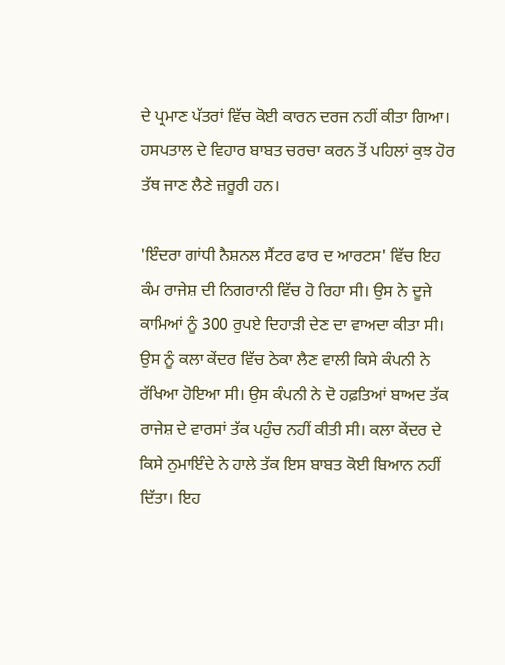ਦੇ ਪ੍ਰਮਾਣ ਪੱਤਰਾਂ ਵਿੱਚ ਕੋਈ ਕਾਰਨ ਦਰਜ ਨਹੀਂ ਕੀਤਾ ਗਿਆ। ਹਸਪਤਾਲ ਦੇ ਵਿਹਾਰ ਬਾਬਤ ਚਰਚਾ ਕਰਨ ਤੋਂ ਪਹਿਲਾਂ ਕੁਝ ਹੋਰ ਤੱਥ ਜਾਣ ਲੈਣੇ ਜ਼ਰੂਰੀ ਹਨ।

'ਇੰਦਰਾ ਗਾਂਧੀ ਨੈਸ਼ਨਲ ਸੈਂਟਰ ਫਾਰ ਦ ਆਰਟਸ' ਵਿੱਚ ਇਹ ਕੰਮ ਰਾਜੇਸ਼ ਦੀ ਨਿਗਰਾਨੀ ਵਿੱਚ ਹੋ ਰਿਹਾ ਸੀ। ਉਸ ਨੇ ਦੂਜੇ ਕਾਮਿਆਂ ਨੂੰ 300 ਰੁਪਏ ਦਿਹਾੜੀ ਦੇਣ ਦਾ ਵਾਅਦਾ ਕੀਤਾ ਸੀ। ਉਸ ਨੂੰ ਕਲਾ ਕੇਂਦਰ ਵਿੱਚ ਠੇਕਾ ਲੈਣ ਵਾਲੀ ਕਿਸੇ ਕੰਪਨੀ ਨੇ ਰੱਖਿਆ ਹੋਇਆ ਸੀ। ਉਸ ਕੰਪਨੀ ਨੇ ਦੋ ਹਫ਼ਤਿਆਂ ਬਾਅਦ ਤੱਕ ਰਾਜੇਸ਼ ਦੇ ਵਾਰਸਾਂ ਤੱਕ ਪਹੁੰਚ ਨਹੀਂ ਕੀਤੀ ਸੀ। ਕਲਾ ਕੇਂਦਰ ਦੇ ਕਿਸੇ ਨੁਮਾਇੰਦੇ ਨੇ ਹਾਲੇ ਤੱਕ ਇਸ ਬਾਬਤ ਕੋਈ ਬਿਆਨ ਨਹੀਂ ਦਿੱਤਾ। ਇਹ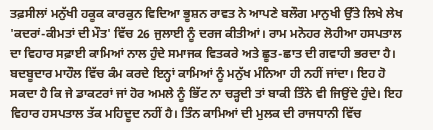ਤਫ਼ਸੀਲਾਂ ਮਨੁੱਖੀ ਹਕੂਕ ਕਾਰਕੁਨ ਵਿਦਿਆ ਭੂਸ਼ਨ ਰਾਵਤ ਨੇ ਆਪਣੇ ਬਲੌਗ ਮਾਨੁਖੀ ਉੱਤੇ ਲਿਖੇ ਲੇਖ 'ਕਦਰਾਂ-ਕੀਮਤਾਂ ਦੀ ਮੌਤ' ਵਿੱਚ 26 ਜੁਲਾਈ ਨੂੰ ਦਰਜ ਕੀਤੀਆਂ। ਰਾਮ ਮਨੋਹਰ ਲੋਹੀਆ ਹਸਪਤਾਲ ਦਾ ਵਿਹਾਰ ਸਫ਼ਾਈ ਕਾਮਿਆਂ ਨਾਲ ਹੁੰਦੇ ਸਮਾਜਕ ਵਿਤਕਰੇ ਅਤੇ ਛੂਤ-ਛਾਤ ਦੀ ਗਵਾਹੀ ਭਰਦਾ ਹੈ। ਬਦਬੂਦਾਰ ਮਾਹੌਲ ਵਿੱਚ ਕੰਮ ਕਰਦੇ ਇਨ੍ਹਾਂ ਕਾਮਿਆਂ ਨੂੰ ਮਨੁੱਖ ਮੰਨਿਆ ਹੀ ਨਹੀਂ ਜਾਂਦਾ। ਇਹ ਹੋ ਸਕਦਾ ਹੈ ਕਿ ਜੇ ਡਾਕਟਰਾਂ ਜਾਂ ਹੋਰ ਅਮਲੇ ਨੂੰ ਭਿੱਟ ਨਾ ਚੜ੍ਹਦੀ ਤਾਂ ਬਾਕੀ ਤਿੰਨੇ ਵੀ ਜਿਉਂਦੇ ਹੁੰਦੇ। ਇਹ ਵਿਹਾਰ ਹਸਪਤਾਲ ਤੱਕ ਮਹਿਦੂਦ ਨਹੀਂ ਹੈ। ਤਿੰਨ ਕਾਮਿਆਂ ਦੀ ਮੁਲਕ ਦੀ ਰਾਜਧਾਨੀ ਵਿੱਚ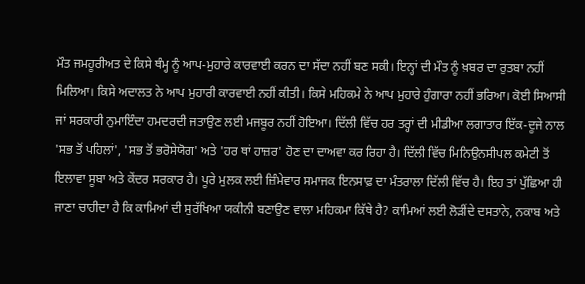ਮੌਤ ਜਮਹੂਰੀਅਤ ਦੇ ਕਿਸੇ ਥੰਮ੍ਹ ਨੂੰ ਆਪ-ਮੁਹਾਰੇ ਕਾਰਵਾਈ ਕਰਨ ਦਾ ਸੱਦਾ ਨਹੀਂ ਬਣ ਸਕੀ। ਇਨ੍ਹਾਂ ਦੀ ਮੌਤ ਨੂੰ ਖ਼ਬਰ ਦਾ ਰੁਤਬਾ ਨਹੀਂ ਮਿਲਿਆ। ਕਿਸੇ ਅਦਾਲਤ ਨੇ ਆਪ ਮੁਹਾਰੀ ਕਾਰਵਾਈ ਨਹੀਂ ਕੀਤੀ। ਕਿਸੇ ਮਹਿਕਮੇ ਨੇ ਆਪ ਮੁਹਾਰੇ ਹੁੰਗਾਰਾ ਨਹੀਂ ਭਰਿਆ। ਕੋਈ ਸਿਆਸੀ ਜਾਂ ਸਰਕਾਰੀ ਨੁਮਾਇੰਦਾ ਹਮਦਰਦੀ ਜਤਾਉਣ ਲਈ ਮਜਬੂਰ ਨਹੀਂ ਹੋਇਆ। ਦਿੱਲੀ ਵਿੱਚ ਹਰ ਤਰ੍ਹਾਂ ਦੀ ਮੀਡੀਆ ਲਗਾਤਾਰ ਇੱਕ-ਦੂਜੇ ਨਾਲ 'ਸਭ ਤੋਂ ਪਹਿਲਾਂ', 'ਸਭ ਤੋਂ ਭਰੋਸੇਯੋਗ' ਅਤੇ 'ਹਰ ਥਾਂ ਹਾਜ਼ਰ' ਹੋਣ ਦਾ ਦਾਅਵਾ ਕਰ ਰਿਹਾ ਹੈ। ਦਿੱਲੀ ਵਿੱਚ ਮਿਨਿਉਨਸੀਪਲ ਕਮੇਟੀ ਤੋਂ ਇਲਾਵਾ ਸੂਬਾ ਅਤੇ ਕੇਂਦਰ ਸਰਕਾਰ ਹੈ। ਪੂਰੇ ਮੁਲਕ ਲਈ ਜ਼ਿੰਮੇਵਾਰ ਸਮਾਜਕ ਇਨਸਾਫ਼ ਦਾ ਮੰਤਰਾਲਾ ਦਿੱਲੀ ਵਿੱਚ ਹੈ। ਇਹ ਤਾਂ ਪੁੱਛਿਆ ਹੀ ਜਾਣਾ ਚਾਹੀਦਾ ਹੈ ਕਿ ਕਾਮਿਆਂ ਦੀ ਸੁਰੱਖਿਆ ਯਕੀਨੀ ਬਣਾਉਣ ਵਾਲਾ ਮਹਿਕਮਾ ਕਿੱਥੇ ਹੈ? ਕਾਮਿਆਂ ਲਈ ਲੋੜੀਂਦੇ ਦਸਤਾਨੇ, ਨਕਾਬ ਅਤੇ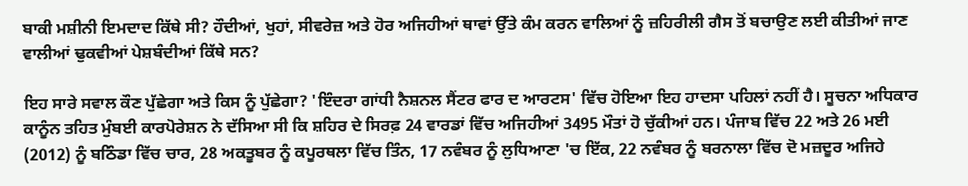ਬਾਕੀ ਮਸ਼ੀਨੀ ਇਮਦਾਦ ਕਿੱਥੇ ਸੀ? ਹੌਦੀਆਂ, ਖੁਹਾਂ, ਸੀਵਰੇਜ਼ ਅਤੇ ਹੋਰ ਅਜਿਹੀਆਂ ਥਾਵਾਂ ਉੱਤੇ ਕੰਮ ਕਰਨ ਵਾਲਿਆਂ ਨੂੰ ਜ਼ਹਿਰੀਲੀ ਗੈਸ ਤੋਂ ਬਚਾਉਣ ਲਈ ਕੀਤੀਆਂ ਜਾਣ ਵਾਲੀਆਂ ਢੁਕਵੀਆਂ ਪੇਸ਼ਬੰਦੀਆਂ ਕਿੱਥੇ ਸਨ?

ਇਹ ਸਾਰੇ ਸਵਾਲ ਕੌਣ ਪੁੱਛੇਗਾ ਅਤੇ ਕਿਸ ਨੂੰ ਪੁੱਛੇਗਾ? 'ਇੰਦਰਾ ਗਾਂਧੀ ਨੈਸ਼ਨਲ ਸੈਂਟਰ ਫਾਰ ਦ ਆਰਟਸ' ਵਿੱਚ ਹੋਇਆ ਇਹ ਹਾਦਸਾ ਪਹਿਲਾਂ ਨਹੀਂ ਹੈ। ਸੂਚਨਾ ਅਧਿਕਾਰ ਕਾਨੂੰਨ ਤਹਿਤ ਮੁੰਬਈ ਕਾਰਪੋਰੇਸ਼ਨ ਨੇ ਦੱਸਿਆ ਸੀ ਕਿ ਸ਼ਹਿਰ ਦੇ ਸਿਰਫ਼ 24 ਵਾਰਡਾਂ ਵਿੱਚ ਅਜਿਹੀਆਂ 3495 ਮੌਤਾਂ ਹੋ ਚੁੱਕੀਆਂ ਹਨ। ਪੰਜਾਬ ਵਿੱਚ 22 ਅਤੇ 26 ਮਈ (2012) ਨੂੰ ਬਠਿੰਡਾ ਵਿੱਚ ਚਾਰ, 28 ਅਕਤੂਬਰ ਨੂੰ ਕਪੂਰਥਲਾ ਵਿੱਚ ਤਿੰਨ, 17 ਨਵੰਬਰ ਨੂੰ ਲੁਧਿਆਣਾ 'ਚ ਇੱਕ, 22 ਨਵੰਬਰ ਨੂੰ ਬਰਨਾਲਾ ਵਿੱਚ ਦੋ ਮਜ਼ਦੂਰ ਅਜਿਹੇ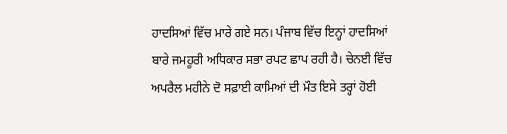ਹਾਦਸਿਆਂ ਵਿੱਚ ਮਾਰੇ ਗਏ ਸਨ। ਪੰਜਾਬ ਵਿੱਚ ਇਨ੍ਹਾਂ ਹਾਦਸਿਆਂ ਬਾਰੇ ਜਮਹੂਰੀ ਅਧਿਕਾਰ ਸਭਾ ਰਪਟ ਛਾਪ ਰਹੀ ਹੈ। ਚੇਨਈ ਵਿੱਚ ਅਪਰੈਲ ਮਹੀਨੇ ਦੋ ਸਫ਼ਾਈ ਕਾਮਿਆਂ ਦੀ ਮੌਤ ਇਸੇ ਤਰ੍ਹਾਂ ਹੋਈ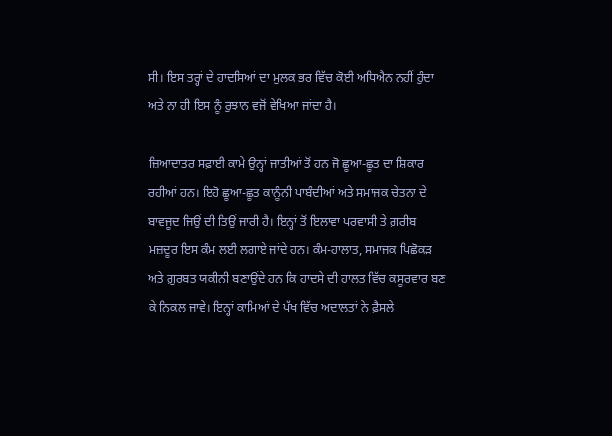ਸੀ। ਇਸ ਤਰ੍ਹਾਂ ਦੇ ਹਾਦਸਿਆਂ ਦਾ ਮੁਲਕ ਭਰ ਵਿੱਚ ਕੋਈ ਅਧਿਐਨ ਨਹੀਂ ਹੁੰਦਾ ਅਤੇ ਨਾ ਹੀ ਇਸ ਨੂੰ ਰੁਝਾਨ ਵਜੋਂ ਵੇਖਿਆ ਜਾਂਦਾ ਹੈ।

ਜ਼ਿਆਦਾਤਰ ਸਫ਼ਾਈ ਕਾਮੇ ਉਨ੍ਹਾਂ ਜਾਤੀਆਂ ਤੋਂ ਹਨ ਜੋ ਛੂਆ-ਛੂਤ ਦਾ ਸ਼ਿਕਾਰ ਰਹੀਆਂ ਹਨ। ਇਹੋ ਛੂਆ-ਛੂਤ ਕਾਨੂੰਨੀ ਪਾਬੰਦੀਆਂ ਅਤੇ ਸਮਾਜਕ ਚੇਤਨਾ ਦੇ ਬਾਵਜੂਦ ਜਿਉਂ ਦੀ ਤਿਉਂ ਜਾਰੀ ਹੈ। ਇਨ੍ਹਾਂ ਤੋਂ ਇਲਾਵਾ ਪਰਵਾਸੀ ਤੇ ਗ਼ਰੀਬ ਮਜ਼ਦੂਰ ਇਸ ਕੰਮ ਲਈ ਲਗਾਏ ਜਾਂਦੇ ਹਨ। ਕੰਮ-ਹਾਲਾਤ, ਸਮਾਜਕ ਪਿਛੋਕੜ ਅਤੇ ਗ਼ੁਰਬਤ ਯਕੀਨੀ ਬਣਾਉਂਦੇ ਹਨ ਕਿ ਹਾਦਸੇ ਦੀ ਹਾਲਤ ਵਿੱਚ ਕਸੂਰਵਾਰ ਬਣ ਕੇ ਨਿਕਲ ਜਾਵੇ। ਇਨ੍ਹਾਂ ਕਾਮਿਆਂ ਦੇ ਪੱਖ ਵਿੱਚ ਅਦਾਲਤਾਂ ਨੇ ਫ਼ੈਸਲੇ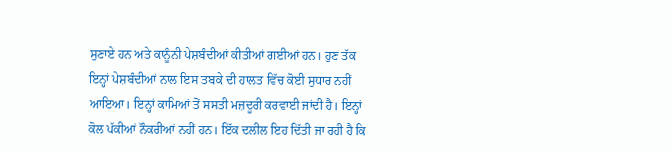ਸੁਣਾਏ ਹਨ ਅਤੇ ਕਾਨੂੰਨੀ ਪੇਸ਼ਬੰਦੀਆਂ ਕੀਤੀਆਂ ਗਈਆਂ ਹਨ। ਹੁਣ ਤੱਕ ਇਨ੍ਹਾਂ ਪੇਸ਼ਬੰਦੀਆਂ ਨਾਲ ਇਸ ਤਬਕੇ ਦੀ ਹਾਲਤ ਵਿੱਚ ਕੋਈ ਸੁਧਾਰ ਨਹੀਂ ਆਇਆ। ਇਨ੍ਹਾਂ ਕਾਮਿਆਂ ਤੋਂ ਸਸਤੀ ਮਜ਼ਦੂਰੀ ਕਰਵਾਈ ਜਾਂਦੀ ਹੈ। ਇਨ੍ਹਾਂ ਕੋਲ ਪੱਕੀਆਂ ਨੌਕਰੀਆਂ ਨਹੀਂ ਹਨ। ਇੱਕ ਦਲੀਲ ਇਹ ਦਿੱਤੀ ਜਾ ਰਹੀ ਹੈ ਕਿ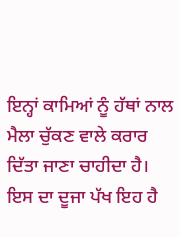ਇਨ੍ਹਾਂ ਕਾਮਿਆਂ ਨੂੰ ਹੱਥਾਂ ਨਾਲ ਮੈਲਾ ਚੁੱਕਣ ਵਾਲੇ ਕਰਾਰ ਦਿੱਤਾ ਜਾਣਾ ਚਾਹੀਦਾ ਹੈ। ਇਸ ਦਾ ਦੂਜਾ ਪੱਖ ਇਹ ਹੈ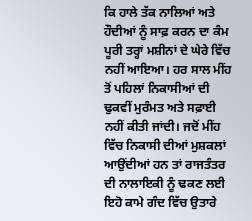ਕਿ ਹਾਲੇ ਤੱਕ ਨਾਲਿਆਂ ਅਤੇ ਹੌਦੀਆਂ ਨੂੰ ਸਾਫ਼ ਕਰਨ ਦਾ ਕੰਮ ਪੂਰੀ ਤਰ੍ਹਾਂ ਮਸ਼ੀਨਾਂ ਦੇ ਘੇਰੇ ਵਿੱਚ ਨਹੀਂ ਆਇਆ। ਹਰ ਸਾਲ ਮੀਂਹ ਤੋਂ ਪਹਿਲਾਂ ਨਿਕਾਸੀਆਂ ਦੀ ਢੁਕਵੀਂ ਮੁਰੰਮਤ ਅਤੇ ਸਫ਼ਾਈ ਨਹੀਂ ਕੀਤੀ ਜਾਂਦੀ। ਜਦੋਂ ਮੀਂਹ ਵਿੱਚ ਨਿਕਾਸੀ ਦੀਆਂ ਮੁਸ਼ਕਲਾਂ ਆਉਂਦੀਆਂ ਹਨ ਤਾਂ ਰਾਜਤੰਤਰ ਦੀ ਨਾਲਾਇਕੀ ਨੂੰ ਢਕਣ ਲਈ ਇਹੋ ਕਾਮੇ ਗੰਦ ਵਿੱਚ ਉਤਾਰੇ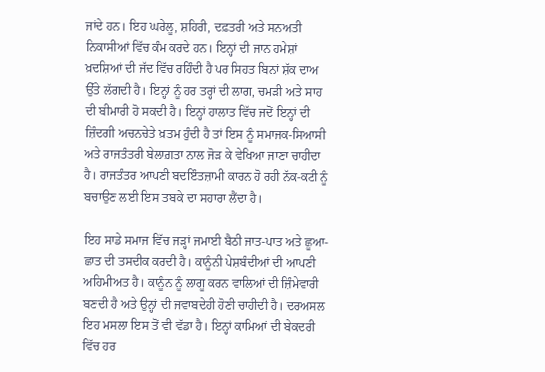ਜਾਂਦੇ ਹਨ। ਇਹ ਘਰੇਲੂ, ਸ਼ਹਿਰੀ, ਦਫ਼ਤਰੀ ਅਤੇ ਸਨਅਤੀ ਨਿਕਾਸੀਆਂ ਵਿੱਚ ਕੰਮ ਕਰਦੇ ਹਨ। ਇਨ੍ਹਾਂ ਦੀ ਜਾਨ ਹਮੇਸ਼ਾਂ ਖ਼ਦਸ਼ਿਆਂ ਦੀ ਜੱਦ ਵਿੱਚ ਰਹਿੰਦੀ ਹੈ ਪਰ ਸਿਹਤ ਬਿਨਾਂ ਸ਼ੱਕ ਦਾਅ ਉੱਤੇ ਲੱਗਦੀ ਹੈ। ਇਨ੍ਹਾਂ ਨੂੰ ਹਰ ਤਰ੍ਹਾਂ ਦੀ ਲਾਗ, ਚਮੜੀ ਅਤੇ ਸਾਹ ਦੀ ਬੀਮਾਰੀ ਹੋ ਸਕਦੀ ਹੈ। ਇਨ੍ਹਾਂ ਹਾਲਾਤ ਵਿੱਚ ਜਦੋਂ ਇਨ੍ਹਾਂ ਦੀ ਜ਼ਿੰਦਗੀ ਅਚਨਚੇਤੇ ਖ਼ਤਮ ਹੁੰਦੀ ਹੈ ਤਾਂ ਇਸ ਨੂੰ ਸਮਾਜਕ-ਸਿਆਸੀ ਅਤੇ ਰਾਜਤੰਤਰੀ ਬੇਲਾਗ਼ਤਾ ਨਾਲ ਜੋੜ ਕੇ ਵੇਖਿਆ ਜਾਣਾ ਚਾਹੀਦਾ ਹੈ। ਰਾਜਤੰਤਰ ਆਪਣੀ ਬਦਇੰਤਜ਼ਾਮੀ ਕਾਰਨ ਹੋ ਰਹੀ ਨੱਕ-ਕਟੀ ਨੂੰ ਬਚਾਉਣ ਲਈ ਇਸ ਤਬਕੇ ਦਾ ਸਹਾਰਾ ਲੈਂਦਾ ਹੈ।

ਇਹ ਸਾਡੇ ਸਮਾਜ ਵਿੱਚ ਜੜ੍ਹਾਂ ਜਮਾਈ ਬੈਠੀ ਜਾਤ-ਪਾਤ ਅਤੇ ਛੂਆ-ਛਾਤ ਦੀ ਤਸਦੀਕ ਕਰਦੀ ਹੈ। ਕਾਨੂੰਨੀ ਪੇਸ਼ਬੰਦੀਆਂ ਦੀ ਆਪਣੀ ਅਹਿਮੀਅਤ ਹੈ। ਕਾਨੂੰਨ ਨੂੰ ਲਾਗੂ ਕਰਨ ਵਾਲਿਆਂ ਦੀ ਜ਼ਿੰਮੇਵਾਰੀ ਬਣਦੀ ਹੈ ਅਤੇ ਉਨ੍ਹਾਂ ਦੀ ਜਵਾਬਦੇਹੀ ਹੋਣੀ ਚਾਹੀਦੀ ਹੈ। ਦਰਅਸਲ ਇਹ ਮਸਲਾ ਇਸ ਤੋਂ ਵੀ ਵੱਡਾ ਹੈ। ਇਨ੍ਹਾਂ ਕਾਮਿਆਂ ਦੀ ਬੇਕਦਰੀ ਵਿੱਚ ਹਰ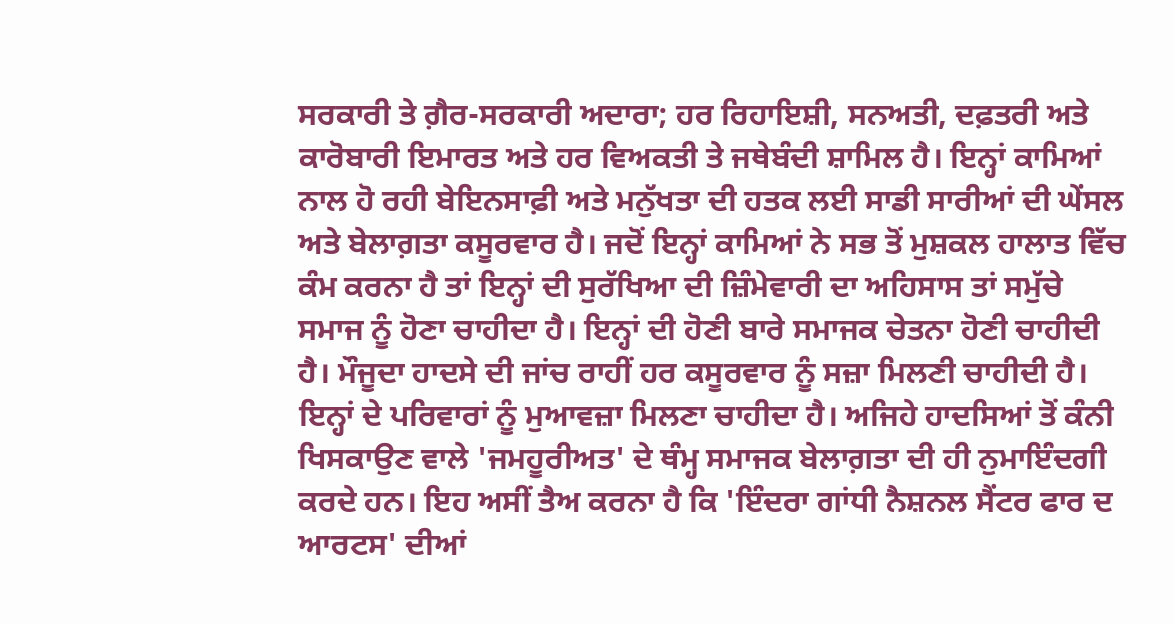ਸਰਕਾਰੀ ਤੇ ਗ਼ੈਰ-ਸਰਕਾਰੀ ਅਦਾਰਾ; ਹਰ ਰਿਹਾਇਸ਼ੀ, ਸਨਅਤੀ, ਦਫ਼ਤਰੀ ਅਤੇ ਕਾਰੋਬਾਰੀ ਇਮਾਰਤ ਅਤੇ ਹਰ ਵਿਅਕਤੀ ਤੇ ਜਥੇਬੰਦੀ ਸ਼ਾਮਿਲ ਹੈ। ਇਨ੍ਹਾਂ ਕਾਮਿਆਂ ਨਾਲ ਹੋ ਰਹੀ ਬੇਇਨਸਾਫ਼ੀ ਅਤੇ ਮਨੁੱਖਤਾ ਦੀ ਹਤਕ ਲਈ ਸਾਡੀ ਸਾਰੀਆਂ ਦੀ ਘੇਂਸਲ ਅਤੇ ਬੇਲਾਗ਼ਤਾ ਕਸੂਰਵਾਰ ਹੈ। ਜਦੋਂ ਇਨ੍ਹਾਂ ਕਾਮਿਆਂ ਨੇ ਸਭ ਤੋਂ ਮੁਸ਼ਕਲ ਹਾਲਾਤ ਵਿੱਚ ਕੰਮ ਕਰਨਾ ਹੈ ਤਾਂ ਇਨ੍ਹਾਂ ਦੀ ਸੁਰੱਖਿਆ ਦੀ ਜ਼ਿੰਮੇਵਾਰੀ ਦਾ ਅਹਿਸਾਸ ਤਾਂ ਸਮੁੱਚੇ ਸਮਾਜ ਨੂੰ ਹੋਣਾ ਚਾਹੀਦਾ ਹੈ। ਇਨ੍ਹਾਂ ਦੀ ਹੋਣੀ ਬਾਰੇ ਸਮਾਜਕ ਚੇਤਨਾ ਹੋਣੀ ਚਾਹੀਦੀ ਹੈ। ਮੌਜੂਦਾ ਹਾਦਸੇ ਦੀ ਜਾਂਚ ਰਾਹੀਂ ਹਰ ਕਸੂਰਵਾਰ ਨੂੰ ਸਜ਼ਾ ਮਿਲਣੀ ਚਾਹੀਦੀ ਹੈ। ਇਨ੍ਹਾਂ ਦੇ ਪਰਿਵਾਰਾਂ ਨੂੰ ਮੁਆਵਜ਼ਾ ਮਿਲਣਾ ਚਾਹੀਦਾ ਹੈ। ਅਜਿਹੇ ਹਾਦਸਿਆਂ ਤੋਂ ਕੰਨੀ ਖਿਸਕਾਉਣ ਵਾਲੇ 'ਜਮਹੂਰੀਅਤ' ਦੇ ਥੰਮ੍ਹ ਸਮਾਜਕ ਬੇਲਾਗ਼ਤਾ ਦੀ ਹੀ ਨੁਮਾਇੰਦਗੀ ਕਰਦੇ ਹਨ। ਇਹ ਅਸੀਂ ਤੈਅ ਕਰਨਾ ਹੈ ਕਿ 'ਇੰਦਰਾ ਗਾਂਧੀ ਨੈਸ਼ਨਲ ਸੈਂਟਰ ਫਾਰ ਦ ਆਰਟਸ' ਦੀਆਂ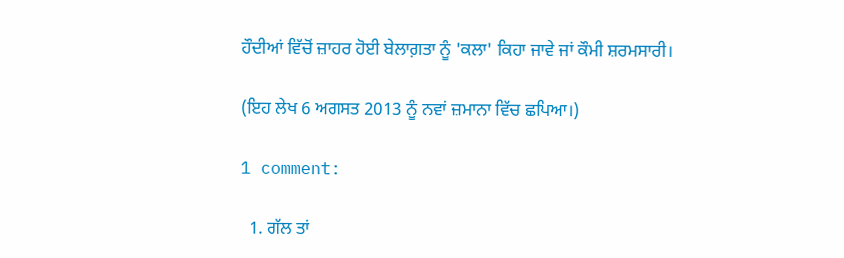ਹੌਦੀਆਂ ਵਿੱਚੋਂ ਜ਼ਾਹਰ ਹੋਈ ਬੇਲਾਗ਼ਤਾ ਨੂੰ 'ਕਲਾ' ਕਿਹਾ ਜਾਵੇ ਜਾਂ ਕੌਮੀ ਸ਼ਰਮਸਾਰੀ।

(ਇਹ ਲੇਖ 6 ਅਗਸਤ 2013 ਨੂੰ ਨਵਾਂ ਜ਼ਮਾਨਾ ਵਿੱਚ ਛਪਿਆ।)

1 comment:

  1. ਗੱਲ ਤਾਂ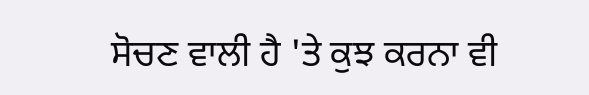ਸੋਚਣ ਵਾਲੀ ਹੈ 'ਤੇ ਕੁਝ ਕਰਨਾ ਵੀ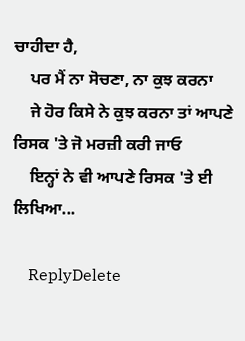ਚਾਹੀਦਾ ਹੈ,
    ਪਰ ਮੈਂ ਨਾ ਸੋਚਣਾ, ਨਾ ਕੁਝ ਕਰਨਾ
    ਜੇ ਹੋਰ ਕਿਸੇ ਨੇ ਕੁਝ ਕਰਨਾ ਤਾਂ ਆਪਣੇ ਰਿਸਕ 'ਤੇ ਜੋ ਮਰਜ਼ੀ ਕਰੀ ਜਾਓ
    ਇਨ੍ਹਾਂ ਨੇ ਵੀ ਆਪਣੇ ਰਿਸਕ 'ਤੇ ਈ ਲਿਖਿਆ...

    ReplyDelete